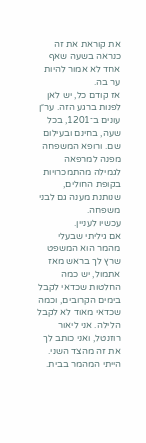את קוראת את זה כנראה בשעה שאף אחד לא אמור להיות ער בה.
אז קודם כל, יש לאן לפנות ברגע הזה. ער״ן עונים ב־1201, בכל שעה, בחינם ובעילום שם. ורופא המשפחה מפנה למרפאה לגמילה מהתמכרויות בקופת החולים, שנותנת מענה גם לבני משפחה.
עכשיו לעניין.
אם גיליתי שבעלי מהמר הוא המשפט שרץ לך בראש מאז אתמול, יש כמה החלטות שכדאי לקבל בימים הקרובים, וכמה שכדאי מאוד לא לקבל הלילה. אני ליאור רוזנטל, ואני כותב לך את זה מהצד השני. הייתי המהמר בבית.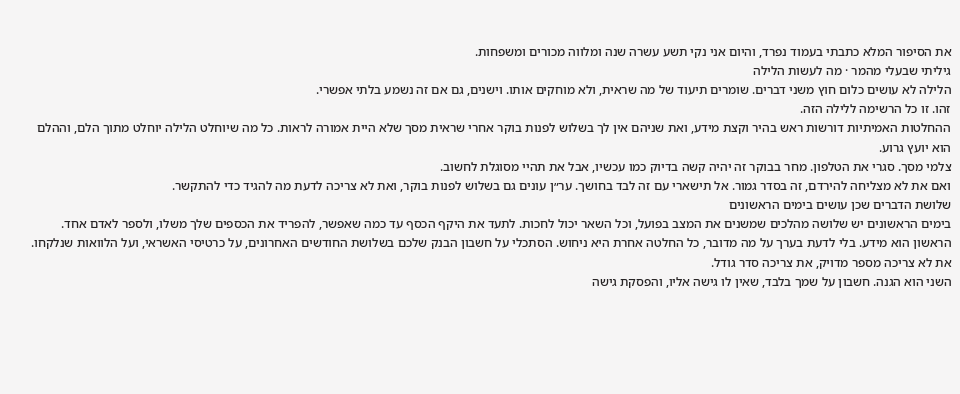את הסיפור המלא כתבתי בעמוד נפרד, והיום אני נקי תשע עשרה שנה ומלווה מכורים ומשפחות.
גיליתי שבעלי מהמר · מה לעשות הלילה
הלילה לא עושים כלום חוץ משני דברים. שומרים תיעוד של מה שראית, ולא מוחקים אותו. וישנים, גם אם זה נשמע בלתי אפשרי.
זהו. זו כל הרשימה ללילה הזה.
ההחלטות האמיתיות דורשות ראש בהיר וקצת מידע, ואת שניהם אין לך בשלוש לפנות בוקר אחרי שראית מסך שלא היית אמורה לראות. כל מה שיוחלט הלילה יוחלט מתוך הלם, וההלם הוא יועץ גרוע.
צלמי מסך. סגרי את הטלפון. מחר בבוקר זה יהיה קשה בדיוק כמו עכשיו, אבל את תהיי מסוגלת לחשוב.
ואם את לא מצליחה להירדם, זה בסדר גמור. אל תישארי עם זה לבד בחושך. ער״ן עונים גם בשלוש לפנות בוקר, ואת לא צריכה לדעת מה להגיד כדי להתקשר.
שלושת הדברים שכן עושים בימים הראשונים
בימים הראשונים יש שלושה מהלכים שמשנים את המצב בפועל, וכל השאר יכול לחכות. לתעד את היקף הכסף עד כמה שאפשר, להפריד את הכספים שלך משלו, ולספר לאדם אחד.
הראשון הוא מידע. בלי לדעת בערך על מה מדובר, כל החלטה אחרת היא ניחוש. הסתכלי על חשבון הבנק שלכם בשלושת החודשים האחרונים, על כרטיסי האשראי, ועל הלוואות שנלקחו. את לא צריכה מספר מדויק, את צריכה סדר גודל.
השני הוא הגנה. חשבון על שמך בלבד, שאין לו גישה אליו, והפסקת גישה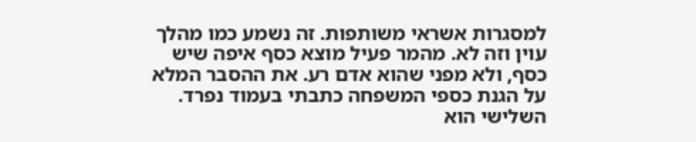למסגרות אשראי משותפות. זה נשמע כמו מהלך עוין וזה לא. מהמר פעיל מוצא כסף איפה שיש כסף, ולא מפני שהוא אדם רע. את ההסבר המלא על הגנת כספי המשפחה כתבתי בעמוד נפרד.
השלישי הוא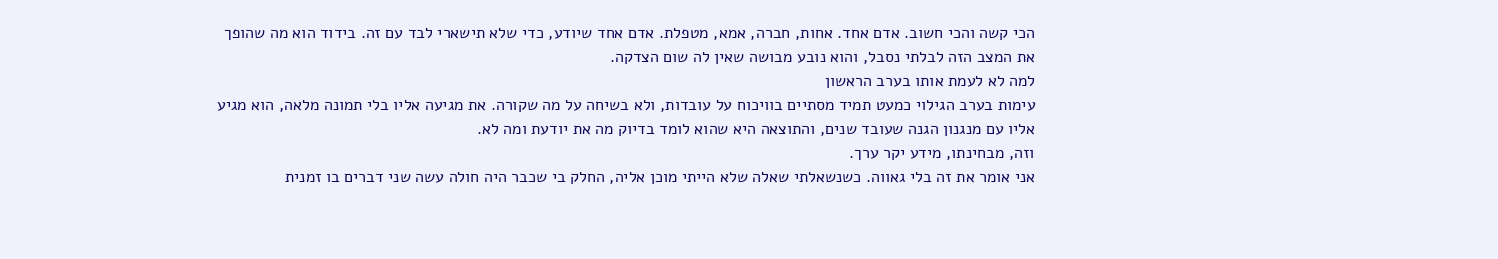הכי קשה והכי חשוב. אדם אחד. אחות, חברה, אמא, מטפלת. אדם אחד שיודע, כדי שלא תישארי לבד עם זה. בידוד הוא מה שהופך את המצב הזה לבלתי נסבל, והוא נובע מבושה שאין לה שום הצדקה.
למה לא לעמת אותו בערב הראשון
עימות בערב הגילוי כמעט תמיד מסתיים בוויכוח על עובדות, ולא בשיחה על מה שקורה. את מגיעה אליו בלי תמונה מלאה, הוא מגיע אליו עם מנגנון הגנה שעובד שנים, והתוצאה היא שהוא לומד בדיוק מה את יודעת ומה לא.
וזה, מבחינתו, מידע יקר ערך.
אני אומר את זה בלי גאווה. כשנשאלתי שאלה שלא הייתי מוכן אליה, החלק בי שכבר היה חולה עשה שני דברים בו זמנית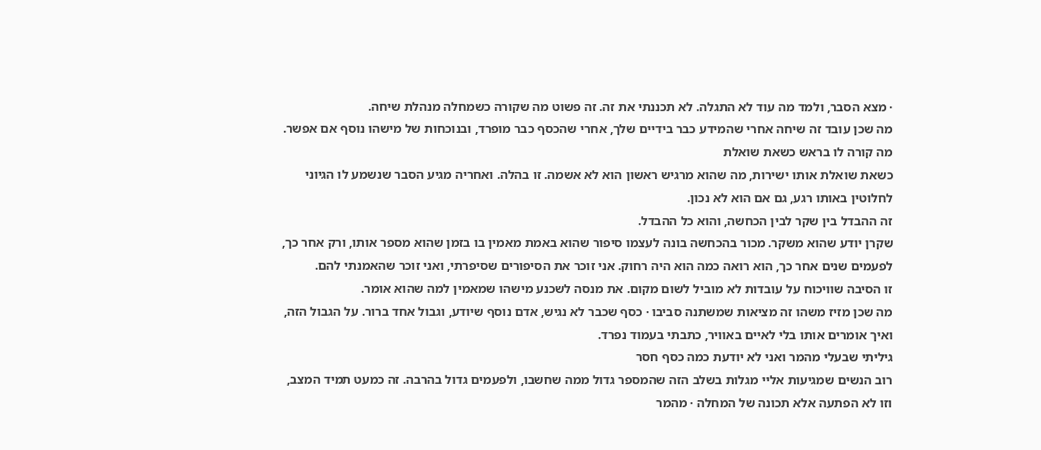· מצא הסבר, ולמד מה עוד לא התגלה. לא תכננתי את זה. זה פשוט מה שקורה כשמחלה מנהלת שיחה.
מה שכן עובד זה שיחה אחרי שהמידע כבר בידיים שלך, אחרי שהכסף כבר מופרד, ובנוכחות של מישהו נוסף אם אפשר.
מה קורה לו בראש כשאת שואלת
כשאת שואלת אותו ישירות, מה שהוא מרגיש ראשון הוא לא אשמה. זו בהלה. ואחריה מגיע הסבר שנשמע לו הגיוני לחלוטין באותו רגע, גם אם הוא לא נכון.
זה ההבדל בין שקר לבין הכחשה, והוא כל ההבדל.
שקרן יודע שהוא משקר. מכור בהכחשה בונה לעצמו סיפור שהוא באמת מאמין בו בזמן שהוא מספר אותו, ורק אחר כך, לפעמים שנים אחר כך, הוא רואה כמה הוא היה רחוק. אני זוכר את הסיפורים שסיפרתי, ואני זוכר שהאמנתי להם.
זו הסיבה שוויכוח על עובדות לא מוביל לשום מקום. את מנסה לשכנע מישהו שמאמין למה שהוא אומר.
מה שכן מזיז משהו זה מציאות שמשתנה סביבו · כסף שכבר לא נגיש, אדם נוסף שיודע, וגבול אחד ברור. על הגבול הזה, ואיך אומרים אותו בלי לאיים באוויר, כתבתי בעמוד נפרד.
גיליתי שבעלי מהמר ואני לא יודעת כמה כסף חסר
רוב הנשים שמגיעות אליי מגלות בשלב הזה שהמספר גדול ממה שחשבו, ולפעמים גדול בהרבה. זה כמעט תמיד המצב, וזו לא הפתעה אלא תכונה של המחלה · מהמר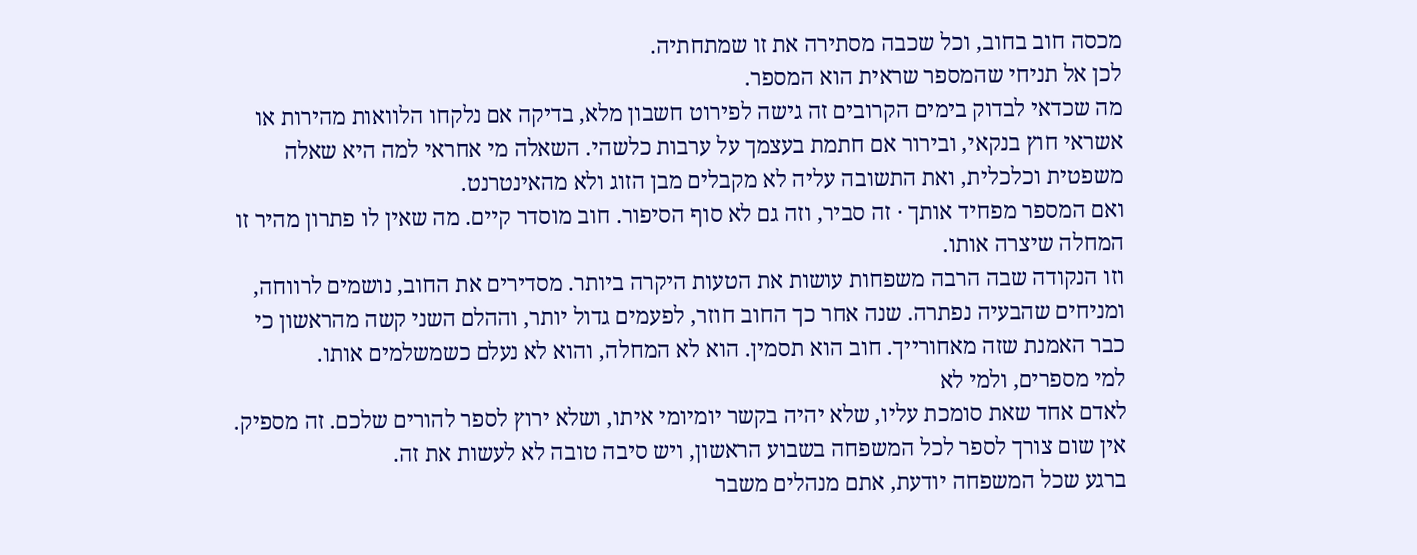מכסה חוב בחוב, וכל שכבה מסתירה את זו שמתחתיה.
לכן אל תניחי שהמספר שראית הוא המספר.
מה שכדאי לבדוק בימים הקרובים זה גישה לפירוט חשבון מלא, בדיקה אם נלקחו הלוואות מהירות או אשראי חוץ בנקאי, ובירור אם חתמת בעצמך על ערבות כלשהי. השאלה מי אחראי למה היא שאלה משפטית וכלכלית, ואת התשובה עליה לא מקבלים מבן הזוג ולא מהאינטרנט.
ואם המספר מפחיד אותך · זה סביר, וזה גם לא סוף הסיפור. חוב מוסדר קיים. מה שאין לו פתרון מהיר זו המחלה שיצרה אותו.
וזו הנקודה שבה הרבה משפחות עושות את הטעות היקרה ביותר. מסדירים את החוב, נושמים לרווחה, ומניחים שהבעיה נפתרה. שנה אחר כך החוב חוזר, לפעמים גדול יותר, וההלם השני קשה מהראשון כי כבר האמנת שזה מאחורייך. חוב הוא תסמין. הוא לא המחלה, והוא לא נעלם כשמשלמים אותו.
למי מספרים, ולמי לא
לאדם אחד שאת סומכת עליו, שלא יהיה בקשר יומיומי איתו, ושלא ירוץ לספר להורים שלכם. זה מספיק. אין שום צורך לספר לכל המשפחה בשבוע הראשון, ויש סיבה טובה לא לעשות את זה.
ברגע שכל המשפחה יודעת, אתם מנהלים משבר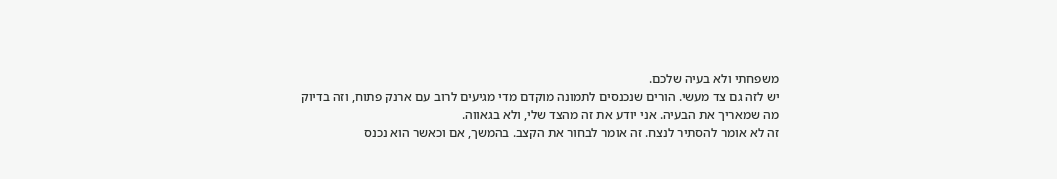משפחתי ולא בעיה שלכם.
יש לזה גם צד מעשי. הורים שנכנסים לתמונה מוקדם מדי מגיעים לרוב עם ארנק פתוח, וזה בדיוק מה שמאריך את הבעיה. אני יודע את זה מהצד שלי, ולא בגאווה.
זה לא אומר להסתיר לנצח. זה אומר לבחור את הקצב. בהמשך, אם וכאשר הוא נכנס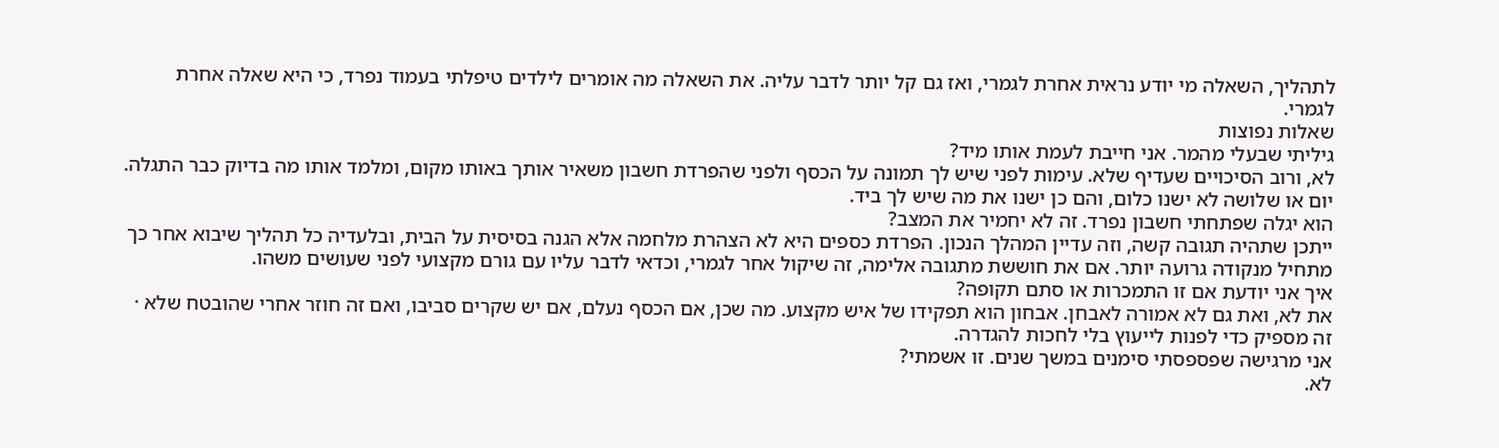לתהליך, השאלה מי יודע נראית אחרת לגמרי, ואז גם קל יותר לדבר עליה. את השאלה מה אומרים לילדים טיפלתי בעמוד נפרד, כי היא שאלה אחרת לגמרי.
שאלות נפוצות
גיליתי שבעלי מהמר. אני חייבת לעמת אותו מיד?
לא, ורוב הסיכויים שעדיף שלא. עימות לפני שיש לך תמונה על הכסף ולפני שהפרדת חשבון משאיר אותך באותו מקום, ומלמד אותו מה בדיוק כבר התגלה. יום או שלושה לא ישנו כלום, והם כן ישנו את מה שיש לך ביד.
הוא יגלה שפתחתי חשבון נפרד. זה לא יחמיר את המצב?
ייתכן שתהיה תגובה קשה, וזה עדיין המהלך הנכון. הפרדת כספים היא לא הצהרת מלחמה אלא הגנה בסיסית על הבית, ובלעדיה כל תהליך שיבוא אחר כך מתחיל מנקודה גרועה יותר. אם את חוששת מתגובה אלימה, זה שיקול אחר לגמרי, וכדאי לדבר עליו עם גורם מקצועי לפני שעושים משהו.
איך אני יודעת אם זו התמכרות או סתם תקופה?
את לא, ואת גם לא אמורה לאבחן. אבחון הוא תפקידו של איש מקצוע. מה שכן, אם הכסף נעלם, אם יש שקרים סביבו, ואם זה חוזר אחרי שהובטח שלא · זה מספיק כדי לפנות לייעוץ בלי לחכות להגדרה.
אני מרגישה שפספסתי סימנים במשך שנים. זו אשמתי?
לא.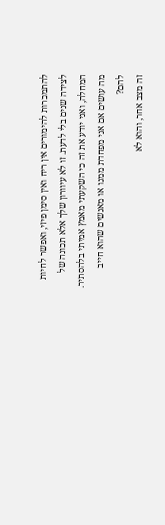להתמכרות להימורים אין ריח ואין סימן פיזי, ואפשר לחיות לצידה שנים בלי לדעת. זו לא עיוורון שלך אלא תכונה של המחלה, ואני יודע את זה כי השקעתי מאמץ אמיתי בלהסתיר.
מה עושים אם אני מפחדת ממנו או מאנשים שהוא חייב להם?
זה מצב אחר, והוא לא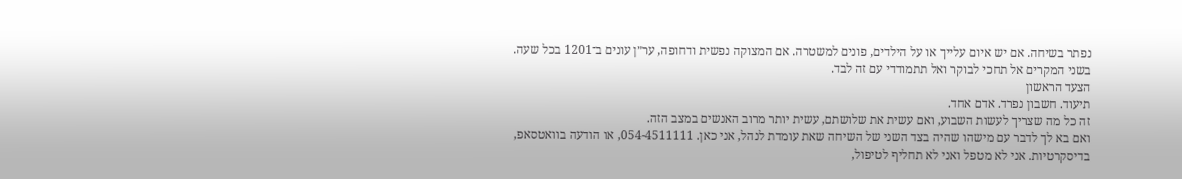נפתר בשיחה. אם יש איום עלייך או על הילדים, פונים למשטרה. אם המצוקה נפשית ודחופה, ער״ן עונים ב־1201 בכל שעה. בשני המקרים אל תחכי לבוקר ואל תתמודדי עם זה לבד.
הצעד הראשון
תיעוד. חשבון נפרד. אדם אחד.
זה כל מה שצריך לעשות השבוע, ואם עשית את שלושתם, עשית יותר מרוב האנשים במצב הזה.
ואם בא לך לדבר עם מישהו שהיה בצד השני של השיחה שאת עומדת לנהל, אני כאן. 054-4511111, או הודעה בוואטסאפ, בדיסקרטיות. אני לא מטפל ואני לא תחליף לטיפול,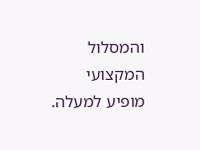והמסלול המקצועי מופיע למעלה.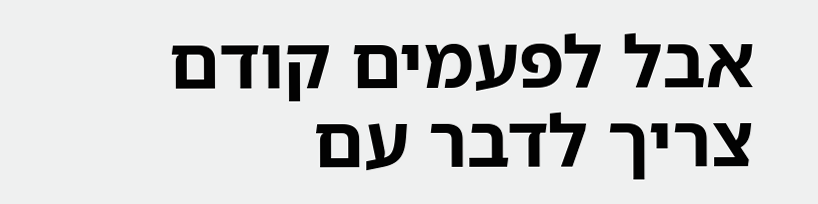אבל לפעמים קודם צריך לדבר עם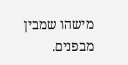מישהו שמבין מבפנים.